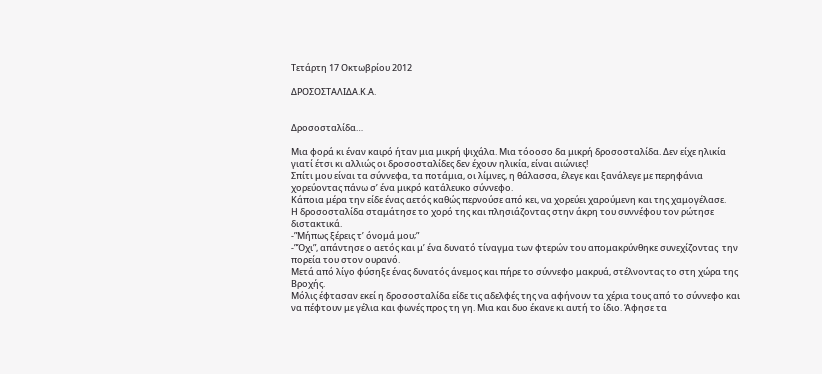Τετάρτη 17 Οκτωβρίου 2012

ΔΡΟΣΟΣΤΑΛΙΔΑ.Κ.Α.


Δροσοσταλίδα…

Μια φορά κι έναν καιρό ήταν μια μικρή ψιχάλα. Μια τόοοσο δα μικρή δροσοσταλίδα. Δεν είχε ηλικία γιατί έτσι κι αλλιώς οι δροσοσταλίδες δεν έχουν ηλικία, είναι αιώνιες!
Σπίτι μου είναι τα σύννεφα, τα ποτάμια, οι λίμνες, η θάλασσα, έλεγε και ξανάλεγε με περηφάνια χορεύοντας πάνω σ’ ένα μικρό κατάλευκο σύννεφο.
Κάποια μέρα την είδε ένας αετός καθώς περνούσε από κει, να χορεύει χαρούμενη και της χαμογέλασε.
Η δροσοσταλίδα σταμάτησε το χορό της και πλησιάζοντας στην άκρη του συννέφου τον ρώτησε διστακτικά.
-”Μήπως ξέρεις τ’ όνομά μου;”
-”Όχι”, απάντησε ο αετός και μ’ ένα δυνατό τίναγμα των φτερών του απομακρύνθηκε συνεχίζοντας  την πορεία του στον ουρανό.
Μετά από λίγο φύσηξε ένας δυνατός άνεμος και πήρε το σύννεφο μακρυά, στέλνοντας το στη χώρα της Βροχής.
Μόλις έφτασαν εκεί η δροσοσταλίδα είδε τις αδελφές της να αφήνουν τα χέρια τους από το σύννεφο και να πέφτουν με γέλια και φωνές προς τη γη. Μια και δυο έκανε κι αυτή το ίδιο. Άφησε τα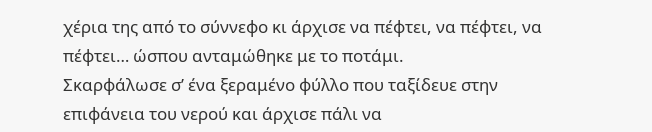χέρια της από το σύννεφο κι άρχισε να πέφτει, να πέφτει, να πέφτει… ώσπου ανταμώθηκε με το ποτάμι.
Σκαρφάλωσε σ’ ένα ξεραμένο φύλλο που ταξίδευε στην επιφάνεια του νερού και άρχισε πάλι να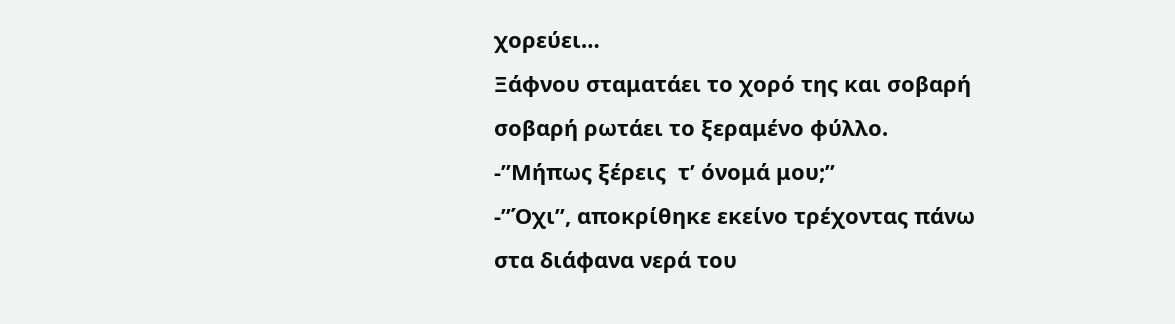χορεύει…
Ξάφνου σταματάει το χορό της και σοβαρή σοβαρή ρωτάει το ξεραμένο φύλλο.
-”Μήπως ξέρεις  τ’ όνομά μου;”
-”Όχι”, αποκρίθηκε εκείνο τρέχοντας πάνω στα διάφανα νερά του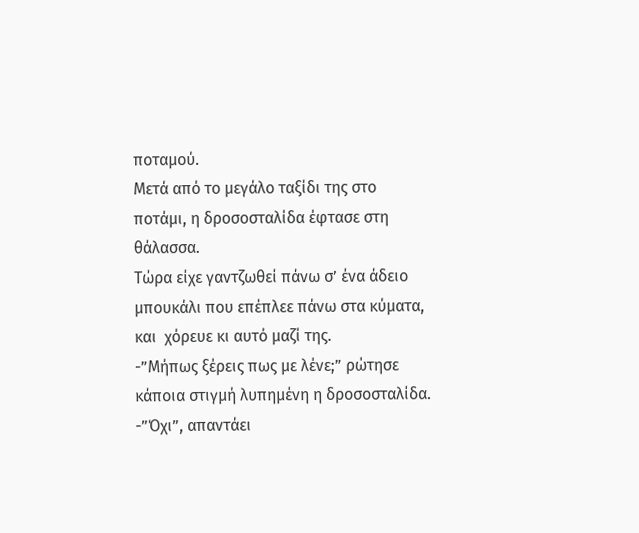ποταμού.
Μετά από το μεγάλο ταξίδι της στο ποτάμι, η δροσοσταλίδα έφτασε στη θάλασσα.
Τώρα είχε γαντζωθεί πάνω σ’ ένα άδειο μπουκάλι που επέπλεε πάνω στα κύματα, και  χόρευε κι αυτό μαζί της.
-”Μήπως ξέρεις πως με λένε;” ρώτησε κάποια στιγμή λυπημένη η δροσοσταλίδα.
-”Όχι”, απαντάει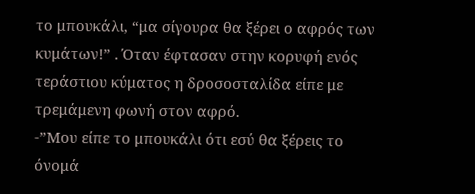το μπουκάλι, “μα σίγουρα θα ξέρει ο αφρός των κυμάτων!” . Όταν έφτασαν στην κορυφή ενός τεράστιου κύματος η δροσοσταλίδα είπε με τρεμάμενη φωνή στον αφρό.
-”Μου είπε το μπουκάλι ότι εσύ θα ξέρεις το όνομά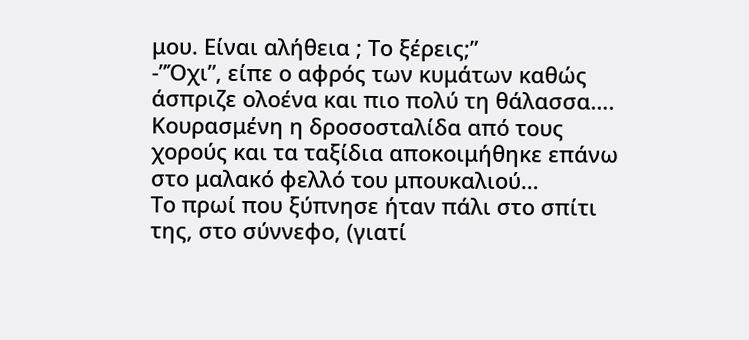μου. Είναι αλήθεια ; Το ξέρεις;”
-”Όχι”, είπε ο αφρός των κυμάτων καθώς άσπριζε ολοένα και πιο πολύ τη θάλασσα….
Κουρασμένη η δροσοσταλίδα από τους χορούς και τα ταξίδια αποκοιμήθηκε επάνω στο μαλακό φελλό του μπουκαλιού…
Το πρωί που ξύπνησε ήταν πάλι στο σπίτι της, στο σύννεφο, (γιατί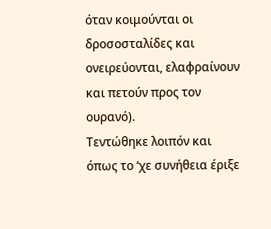όταν κοιμούνται οι δροσοσταλίδες και ονειρεύονται, ελαφραίνουν και πετούν προς τον ουρανό).
Τεντώθηκε λοιπόν και όπως το ‘χε συνήθεια έριξε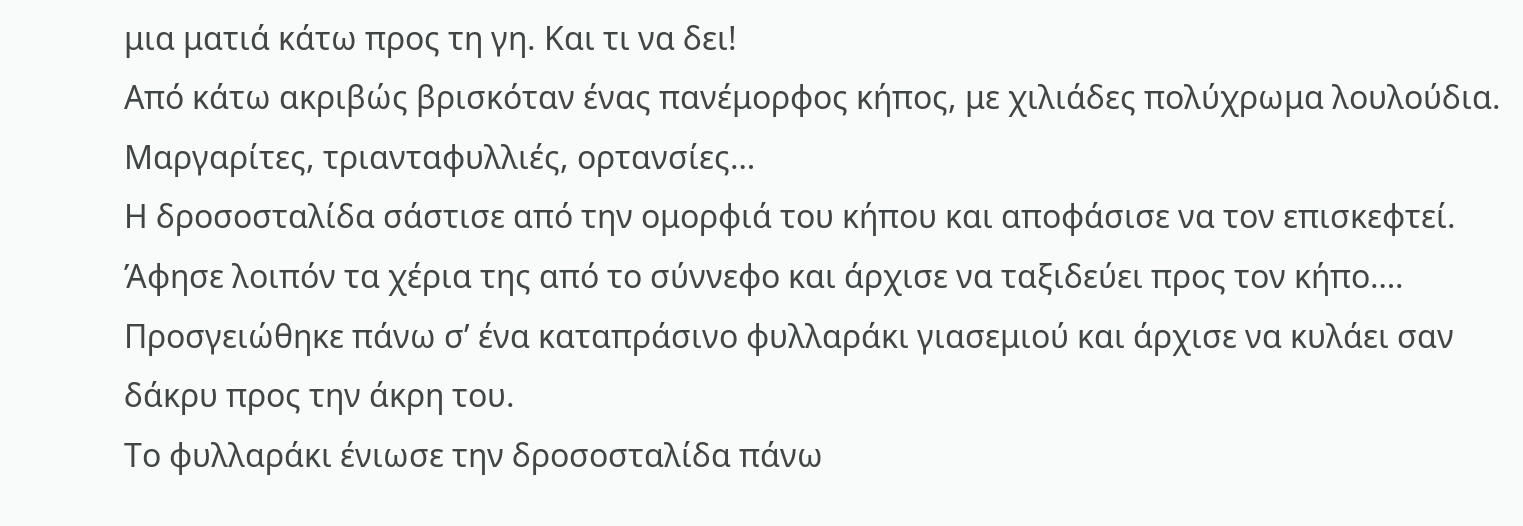μια ματιά κάτω προς τη γη. Και τι να δει!
Από κάτω ακριβώς βρισκόταν ένας πανέμορφος κήπος, με χιλιάδες πολύχρωμα λουλούδια. Μαργαρίτες, τριανταφυλλιές, ορτανσίες…
Η δροσοσταλίδα σάστισε από την ομορφιά του κήπου και αποφάσισε να τον επισκεφτεί. Άφησε λοιπόν τα χέρια της από το σύννεφο και άρχισε να ταξιδεύει προς τον κήπο….
Προσγειώθηκε πάνω σ’ ένα καταπράσινο φυλλαράκι γιασεμιού και άρχισε να κυλάει σαν δάκρυ προς την άκρη του.
Το φυλλαράκι ένιωσε την δροσοσταλίδα πάνω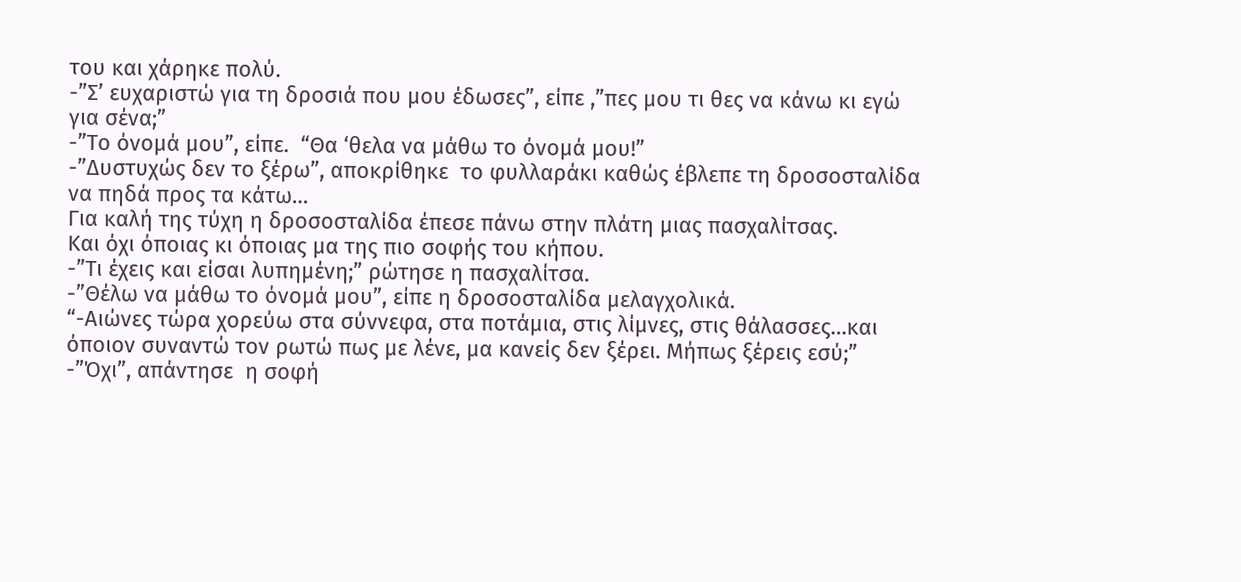του και χάρηκε πολύ.
-”Σ’ ευχαριστώ για τη δροσιά που μου έδωσες”, είπε ,”πες μου τι θες να κάνω κι εγώ για σένα;”
-”Το όνομά μου”, είπε.  “Θα ‘θελα να μάθω το όνομά μου!”
-”Δυστυχώς δεν το ξέρω”, αποκρίθηκε  το φυλλαράκι καθώς έβλεπε τη δροσοσταλίδα να πηδά προς τα κάτω…
Για καλή της τύχη η δροσοσταλίδα έπεσε πάνω στην πλάτη μιας πασχαλίτσας.
Και όχι όποιας κι όποιας μα της πιο σοφής του κήπου.
-”Τι έχεις και είσαι λυπημένη;” ρώτησε η πασχαλίτσα.
-”Θέλω να μάθω το όνομά μου”, είπε η δροσοσταλίδα μελαγχολικά.
“-Αιώνες τώρα χορεύω στα σύννεφα, στα ποτάμια, στις λίμνες, στις θάλασσες…και όποιον συναντώ τον ρωτώ πως με λένε, μα κανείς δεν ξέρει. Μήπως ξέρεις εσύ;”
-”Όχι”, απάντησε  η σοφή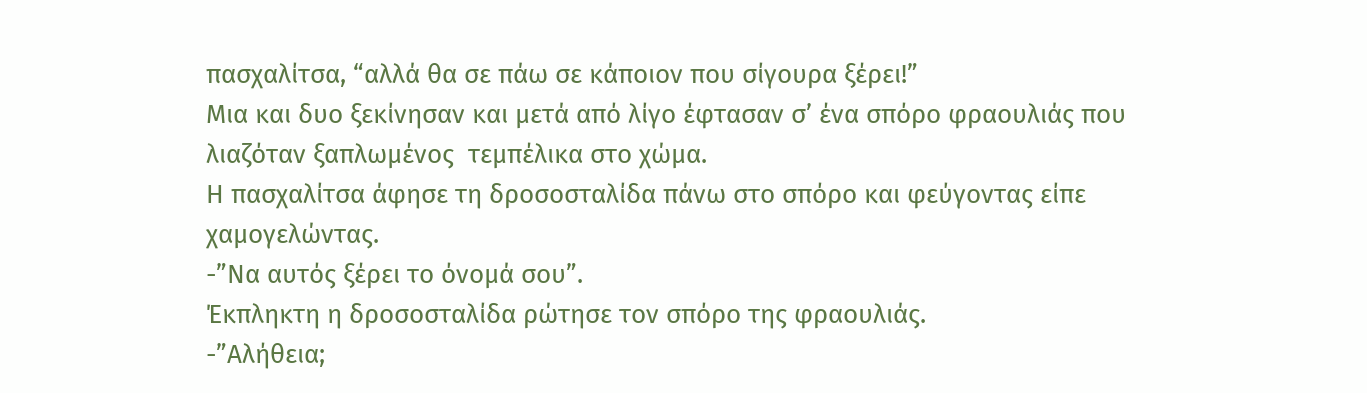πασχαλίτσα, “αλλά θα σε πάω σε κάποιον που σίγουρα ξέρει!”
Μια και δυο ξεκίνησαν και μετά από λίγο έφτασαν σ’ ένα σπόρο φραουλιάς που λιαζόταν ξαπλωμένος  τεμπέλικα στο χώμα.
Η πασχαλίτσα άφησε τη δροσοσταλίδα πάνω στο σπόρο και φεύγοντας είπε χαμογελώντας.
-”Να αυτός ξέρει το όνομά σου”.
Έκπληκτη η δροσοσταλίδα ρώτησε τον σπόρο της φραουλιάς.
-”Αλήθεια;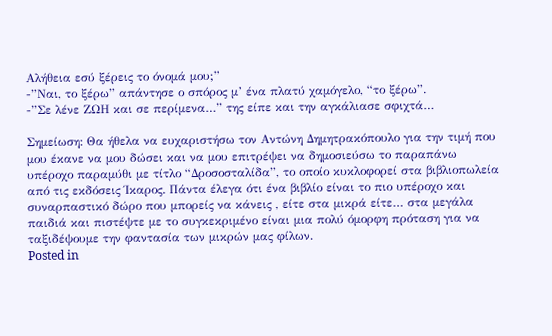Αλήθεια εσύ ξέρεις το όνομά μου;”
-”Ναι, το ξέρω” απάντησε ο σπόρος μ’ ένα πλατύ χαμόγελο, “το ξέρω”.
-”Σε λένε ΖΩΗ και σε περίμενα…” της είπε και την αγκάλιασε σφιχτά…

Σημείωση: Θα ήθελα να ευχαριστήσω τον Αντώνη Δημητρακόπουλο για την τιμή που μου έκανε να μου δώσει και να μου επιτρέψει να δημοσιεύσω το παραπάνω υπέροχο παραμύθι με τίτλο “Δροσοσταλίδα”, το οποίο κυκλοφορεί στα βιβλιοπωλεία από τις εκδόσεις Ίκαρος. Πάντα έλεγα ότι ένα βιβλίο είναι το πιο υπέροχο και συναρπαστικό δώρο που μπορείς να κάνεις , είτε στα μικρά είτε… στα μεγάλα παιδιά και πιστέψτε με το συγκεκριμένο είναι μια πολύ όμορφη πρόταση για να ταξιδέψουμε την φαντασία των μικρών μας φίλων.
Posted in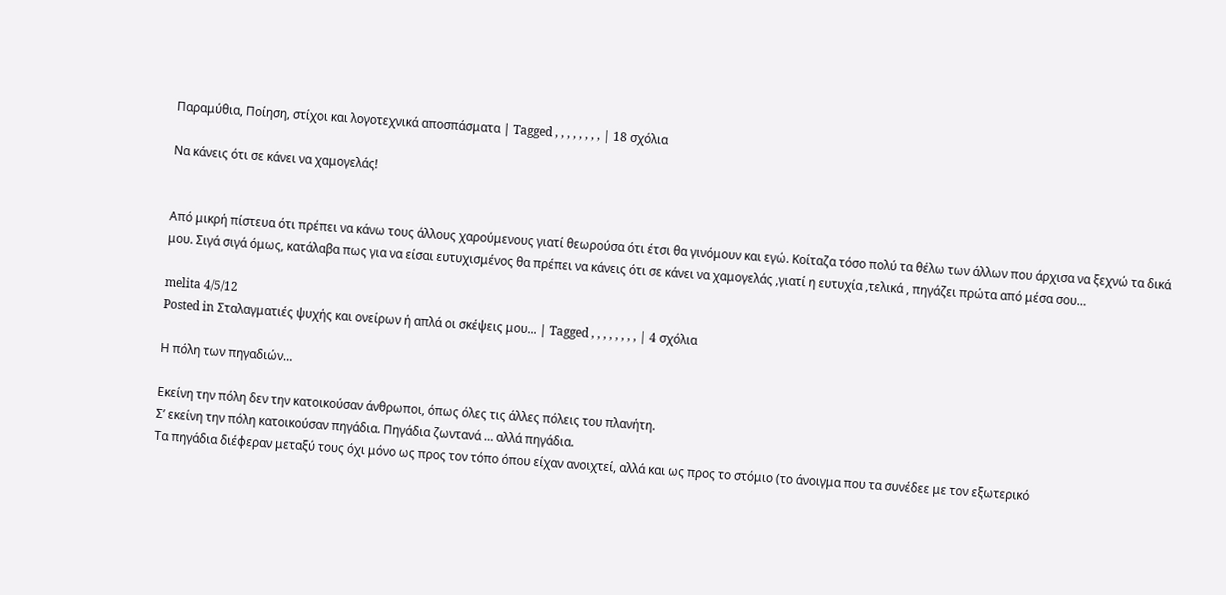Παραμύθια, Ποίηση, στίχοι και λογοτεχνικά αποσπάσματα | Tagged , , , , , , , , | 18 σχόλια

Να κάνεις ότι σε κάνει να χαμογελάς!


Από μικρή πίστευα ότι πρέπει να κάνω τους άλλους χαρούμενους γιατί θεωρούσα ότι έτσι θα γινόμουν και εγώ. Κοίταζα τόσο πολύ τα θέλω των άλλων που άρχισα να ξεχνώ τα δικά μου. Σιγά σιγά όμως, κατάλαβα πως για να είσαι ευτυχισμένος θα πρέπει να κάνεις ότι σε κάνει να χαμογελάς ,γιατί η ευτυχία ,τελικά , πηγάζει πρώτα από μέσα σου…

melita 4/5/12
Posted in Σταλαγματιές ψυχής και ονείρων ή απλά οι σκέψεις μου... | Tagged , , , , , , , , | 4 σχόλια

Η πόλη των πηγαδιών…

Εκείνη την πόλη δεν την κατοικούσαν άνθρωποι, όπως όλες τις άλλες πόλεις του πλανήτη.
Σ’ εκείνη την πόλη κατοικούσαν πηγάδια. Πηγάδια ζωντανά … αλλά πηγάδια.
Τα πηγάδια διέφεραν μεταξύ τους όχι μόνο ως προς τον τόπο όπου είχαν ανοιχτεί, αλλά και ως προς το στόμιο (το άνοιγμα που τα συνέδεε με τον εξωτερικό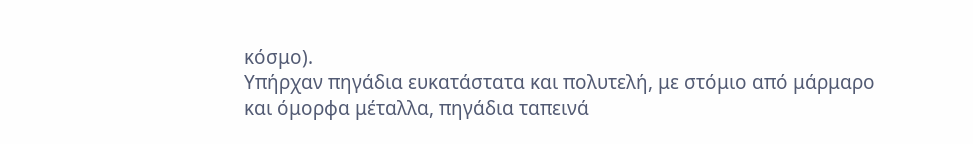κόσμο).
Υπήρχαν πηγάδια ευκατάστατα και πολυτελή, με στόμιο από μάρμαρο και όμορφα μέταλλα, πηγάδια ταπεινά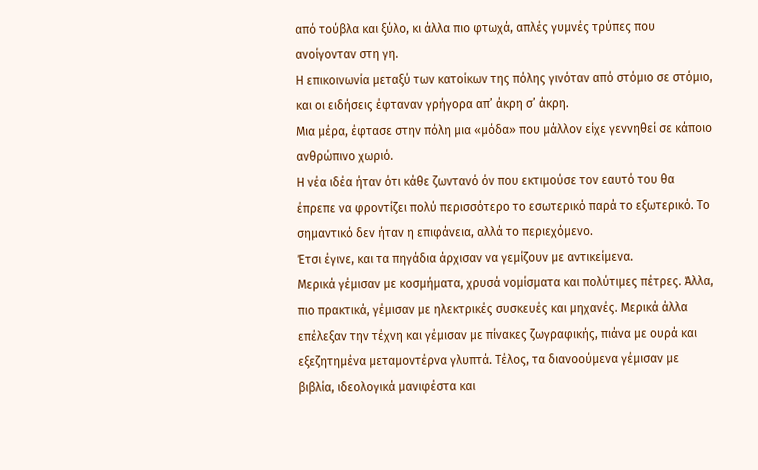από τούβλα και ξύλο, κι άλλα πιο φτωχά, απλές γυμνές τρύπες που ανοίγονταν στη γη.
Η επικοινωνία μεταξύ των κατοίκων της πόλης γινόταν από στόμιο σε στόμιο, και οι ειδήσεις έφταναν γρήγορα απ’ άκρη σ’ άκρη.
Μια μέρα, έφτασε στην πόλη μια «μόδα» που μάλλον είχε γεννηθεί σε κάποιο ανθρώπινο χωριό.
Η νέα ιδέα ήταν ότι κάθε ζωντανό όν που εκτιμούσε τον εαυτό του θα έπρεπε να φροντίζει πολύ περισσότερο το εσωτερικό παρά το εξωτερικό. Το σημαντικό δεν ήταν η επιφάνεια, αλλά το περιεχόμενο.
Έτσι έγινε, και τα πηγάδια άρχισαν να γεμίζουν με αντικείμενα.
Μερικά γέμισαν με κοσμήματα, χρυσά νομίσματα και πολύτιμες πέτρες. Άλλα, πιο πρακτικά, γέμισαν με ηλεκτρικές συσκευές και μηχανές. Μερικά άλλα επέλεξαν την τέχνη και γέμισαν με πίνακες ζωγραφικής, πιάνα με ουρά και εξεζητημένα μεταμοντέρνα γλυπτά. Τέλος, τα διανοούμενα γέμισαν με βιβλία, ιδεολογικά μανιφέστα και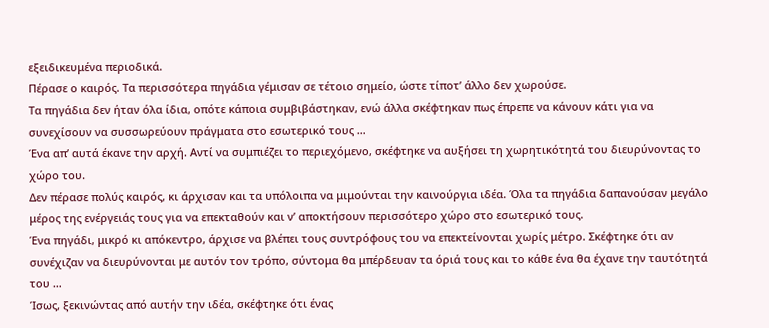εξειδικευμένα περιοδικά.
Πέρασε ο καιρός. Τα περισσότερα πηγάδια γέμισαν σε τέτοιο σημείο, ώστε τίποτ’ άλλο δεν χωρούσε.
Τα πηγάδια δεν ήταν όλα ίδια, οπότε κάποια συμβιβάστηκαν, ενώ άλλα σκέφτηκαν πως έπρεπε να κάνουν κάτι για να συνεχίσουν να συσσωρεύουν πράγματα στο εσωτερικό τους …
Ένα απ’ αυτά έκανε την αρχή. Αντί να συμπιέζει το περιεχόμενο, σκέφτηκε να αυξήσει τη χωρητικότητά του διευρύνοντας το χώρο του.
Δεν πέρασε πολύς καιρός, κι άρχισαν και τα υπόλοιπα να μιμούνται την καινούργια ιδέα. Όλα τα πηγάδια δαπανούσαν μεγάλο μέρος της ενέργειάς τους για να επεκταθούν και ν’ αποκτήσουν περισσότερο χώρο στο εσωτερικό τους.
Ένα πηγάδι, μικρό κι απόκεντρο, άρχισε να βλέπει τους συντρόφους του να επεκτείνονται χωρίς μέτρο. Σκέφτηκε ότι αν συνέχιζαν να διευρύνονται με αυτόν τον τρόπο, σύντομα θα μπέρδευαν τα όριά τους και το κάθε ένα θα έχανε την ταυτότητά του …
Ίσως, ξεκινώντας από αυτήν την ιδέα, σκέφτηκε ότι ένας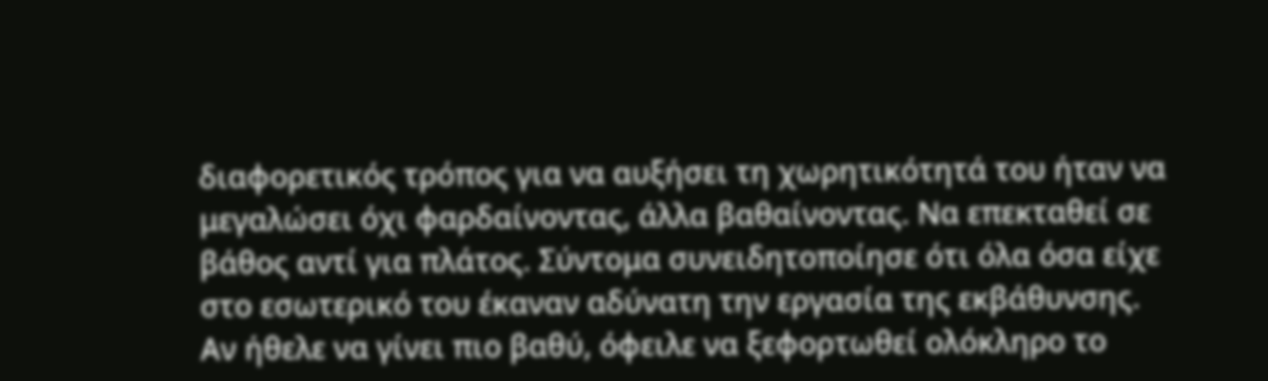διαφορετικός τρόπος για να αυξήσει τη χωρητικότητά του ήταν να μεγαλώσει όχι φαρδαίνοντας, άλλα βαθαίνοντας. Να επεκταθεί σε βάθος αντί για πλάτος. Σύντομα συνειδητοποίησε ότι όλα όσα είχε στο εσωτερικό του έκαναν αδύνατη την εργασία της εκβάθυνσης. Αν ήθελε να γίνει πιο βαθύ, όφειλε να ξεφορτωθεί ολόκληρο το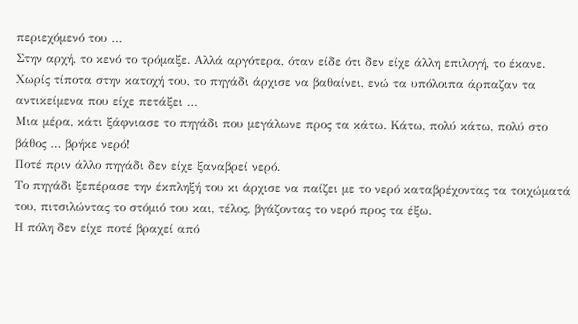περιεχόμενό του …
Στην αρχή, το κενό το τρόμαξε. Αλλά αργότερα, όταν είδε ότι δεν είχε άλλη επιλογή, το έκανε.
Χωρίς τίποτα στην κατοχή του, το πηγάδι άρχισε να βαθαίνει, ενώ τα υπόλοιπα άρπαζαν τα αντικείμενα που είχε πετάξει …
Μια μέρα, κάτι ξάφνιασε το πηγάδι που μεγάλωνε προς τα κάτω. Κάτω, πολύ κάτω, πολύ στο βάθος … βρήκε νερό!
Ποτέ πριν άλλο πηγάδι δεν είχε ξαναβρεί νερό.
Το πηγάδι ξεπέρασε την έκπληξή του κι άρχισε να παίζει με το νερό καταβρέχοντας τα τοιχώματά του, πιτσιλώντας το στόμιό του και, τέλος, βγάζοντας το νερό προς τα έξω.
Η πόλη δεν είχε ποτέ βραχεί από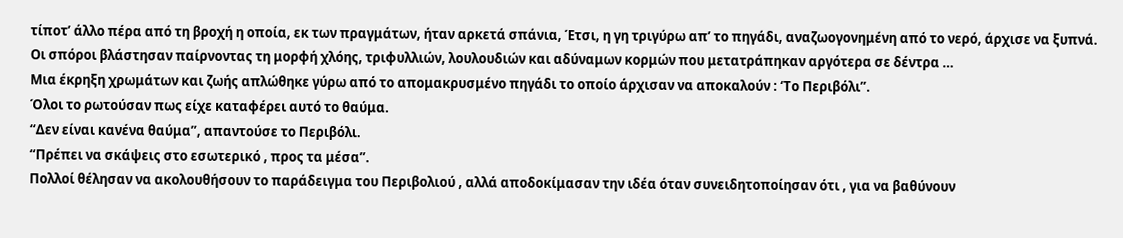τίποτ’ άλλο πέρα από τη βροχή η οποία, εκ των πραγμάτων, ήταν αρκετά σπάνια, Έτσι, η γη τριγύρω απ’ το πηγάδι, αναζωογονημένη από το νερό, άρχισε να ξυπνά.
Οι σπόροι βλάστησαν παίρνοντας τη μορφή χλόης, τριφυλλιών, λουλουδιών και αδύναμων κορμών που μετατράπηκαν αργότερα σε δέντρα …
Μια έκρηξη χρωμάτων και ζωής απλώθηκε γύρω από το απομακρυσμένο πηγάδι το οποίο άρχισαν να αποκαλούν : ‘Το Περιβόλι”.
Όλοι το ρωτούσαν πως είχε καταφέρει αυτό το θαύμα.
“Δεν είναι κανένα θαύμα”, απαντούσε το Περιβόλι.
“Πρέπει να σκάψεις στο εσωτερικό , προς τα μέσα”.
Πολλοί θέλησαν να ακολουθήσουν το παράδειγμα του Περιβολιού , αλλά αποδοκίμασαν την ιδέα όταν συνειδητοποίησαν ότι , για να βαθύνουν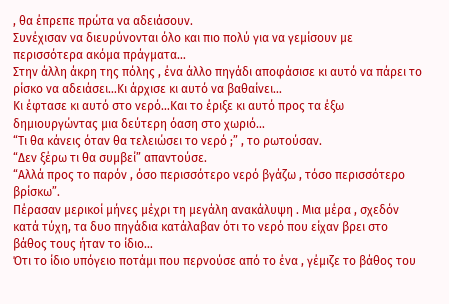, θα έπρεπε πρώτα να αδειάσουν.
Συνέχισαν να διευρύνονται όλο και πιο πολύ για να γεμίσουν με περισσότερα ακόμα πράγματα…
Στην άλλη άκρη της πόλης , ένα άλλο πηγάδι αποφάσισε κι αυτό να πάρει το ρίσκο να αδειάσει…Κι άρχισε κι αυτό να βαθαίνει…
Κι έφτασε κι αυτό στο νερό…Και το έριξε κι αυτό προς τα έξω δημιουργώντας μια δεύτερη όαση στο χωριό…
“Τι θα κάνεις όταν θα τελειώσει το νερό ;” , το ρωτούσαν.
“Δεν ξέρω τι θα συμβεί” απαντούσε.
“Αλλά προς το παρόν , όσο περισσότερο νερό βγάζω , τόσο περισσότερο βρίσκω”.
Πέρασαν μερικοί μήνες μέχρι τη μεγάλη ανακάλυψη . Μια μέρα , σχεδόν κατά τύχη, τα δυο πηγάδια κατάλαβαν ότι το νερό που είχαν βρει στο βάθος τους ήταν το ίδιο…
Ότι το ίδιο υπόγειο ποτάμι που περνούσε από το ένα , γέμιζε το βάθος του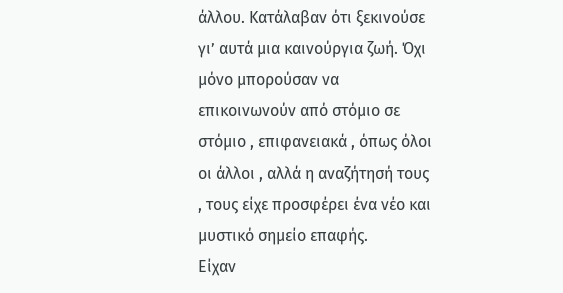άλλου. Κατάλαβαν ότι ξεκινούσε γι’ αυτά μια καινούργια ζωή. Όχι μόνο μπορούσαν να επικοινωνούν από στόμιο σε στόμιο , επιφανειακά , όπως όλοι οι άλλοι , αλλά η αναζήτησή τους , τους είχε προσφέρει ένα νέο και μυστικό σημείο επαφής.
Είχαν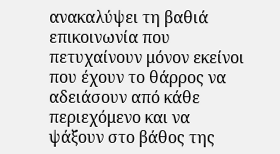ανακαλύψει τη βαθιά επικοινωνία που πετυχαίνουν μόνον εκείνοι που έχουν το θάρρος να αδειάσουν από κάθε περιεχόμενο και να ψάξουν στο βάθος της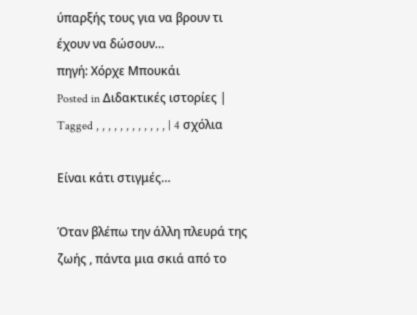ύπαρξής τους για να βρουν τι έχουν να δώσουν…
πηγή: Χόρχε Μπουκάι
Posted in Διδακτικές ιστορίες | Tagged , , , , , , , , , , , , | 4 σχόλια

Είναι κάτι στιγμές…

Όταν βλέπω την άλλη πλευρά της ζωής , πάντα μια σκιά από το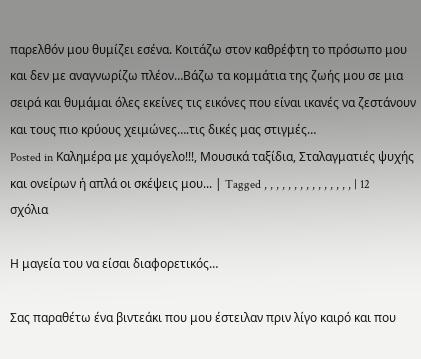παρελθόν μου θυμίζει εσένα. Κοιτάζω στον καθρέφτη το πρόσωπο μου και δεν με αναγνωρίζω πλέον…Βάζω τα κομμάτια της ζωής μου σε μια σειρά και θυμάμαι όλες εκείνες τις εικόνες που είναι ικανές να ζεστάνουν και τους πιο κρύους χειμώνες….τις δικές μας στιγμές…
Posted in Καλημέρα με χαμόγελο!!!, Μουσικά ταξίδια, Σταλαγματιές ψυχής και ονείρων ή απλά οι σκέψεις μου... | Tagged , , , , , , , , , , , , , , , | 12 σχόλια

Η μαγεία του να είσαι διαφορετικός…

Σας παραθέτω ένα βιντεάκι που μου έστειλαν πριν λίγο καιρό και που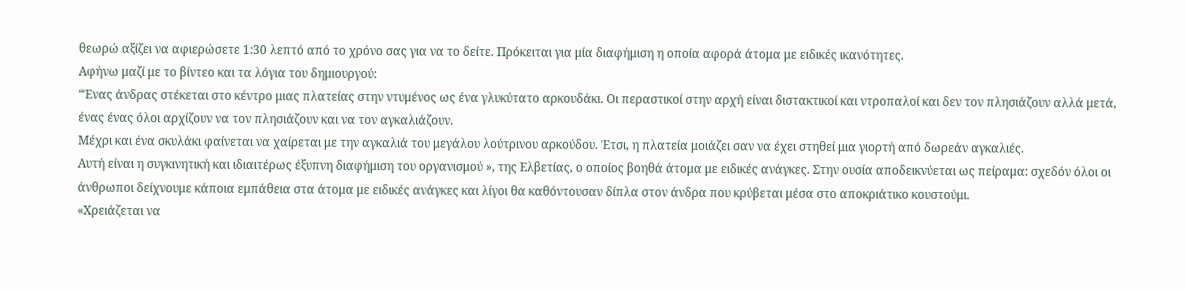θεωρώ αξίζει να αφιερώσετε 1:30 λεπτό από το χρόνο σας για να το δείτε. Πρόκειται για μία διαφήμιση η οποία αφορά άτομα με ειδικές ικανότητες.
Αφήνω μαζί με το βίντεο και τα λόγια του δημιουργού:
“Ένας άνδρας στέκεται στο κέντρο μιας πλατείας στην ντυμένος ως ένα γλυκύτατο αρκουδάκι. Οι περαστικοί στην αρχή είναι διστακτικοί και ντροπαλοί και δεν τον πλησιάζουν αλλά μετά, ένας ένας όλοι αρχίζουν να τον πλησιάζουν και να τον αγκαλιάζουν.
Μέχρι και ένα σκυλάκι φαίνεται να χαίρεται με την αγκαλιά του μεγάλου λούτρινου αρκούδου. Έτσι, η πλατεία μοιάζει σαν να έχει στηθεί μια γιορτή από δωρεάν αγκαλιές.
Αυτή είναι η συγκινητική και ιδιαιτέρως έξυπνη διαφήμιση του οργανισμού », της Ελβετίας, ο οποίος βοηθά άτομα με ειδικές ανάγκες. Στην ουσία αποδεικνύεται ως πείραμα: σχεδόν όλοι οι άνθρωποι δείχνουμε κάποια εμπάθεια στα άτομα με ειδικές ανάγκες και λίγοι θα καθόντουσαν δίπλα στον άνδρα που κρύβεται μέσα στο αποκριάτικο κουστούμι.
«Χρειάζεται να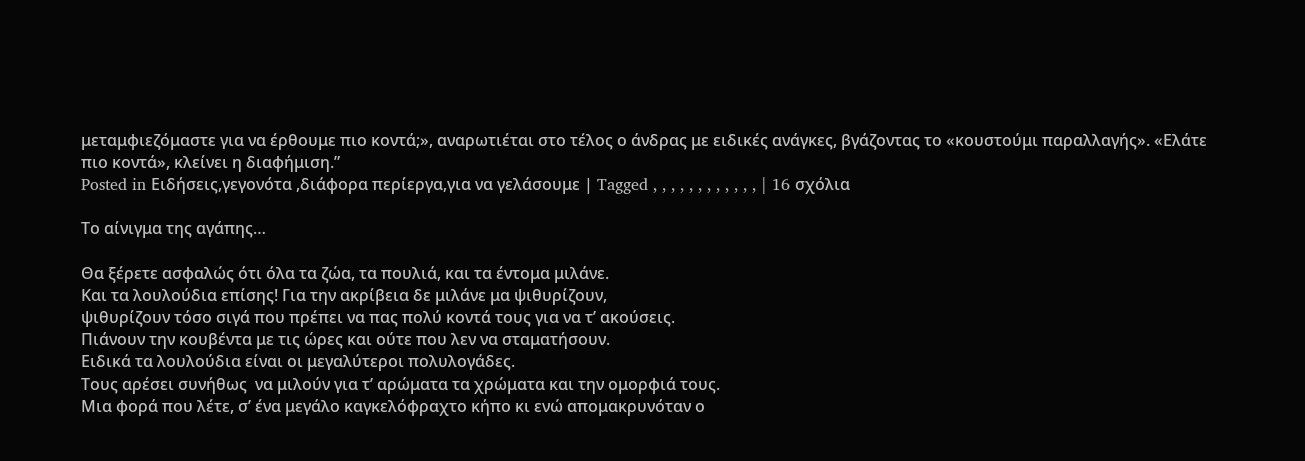μεταμφιεζόμαστε για να έρθουμε πιο κοντά;», αναρωτιέται στο τέλος ο άνδρας με ειδικές ανάγκες, βγάζοντας το «κουστούμι παραλλαγής». «Ελάτε πιο κοντά», κλείνει η διαφήμιση.”
Posted in Ειδήσεις,γεγονότα ,διάφορα περίεργα,για να γελάσουμε | Tagged , , , , , , , , , , , , | 16 σχόλια

Το αίνιγμα της αγάπης…

Θα ξέρετε ασφαλώς ότι όλα τα ζώα, τα πουλιά, και τα έντομα μιλάνε.
Και τα λουλούδια επίσης! Για την ακρίβεια δε μιλάνε μα ψιθυρίζουν,
ψιθυρίζουν τόσο σιγά που πρέπει να πας πολύ κοντά τους για να τ’ ακούσεις.
Πιάνουν την κουβέντα με τις ώρες και ούτε που λεν να σταματήσουν.
Ειδικά τα λουλούδια είναι οι μεγαλύτεροι πολυλογάδες.
Τους αρέσει συνήθως  να μιλούν για τ’ αρώματα τα χρώματα και την ομορφιά τους.
Μια φορά που λέτε, σ’ ένα μεγάλο καγκελόφραχτο κήπο κι ενώ απομακρυνόταν ο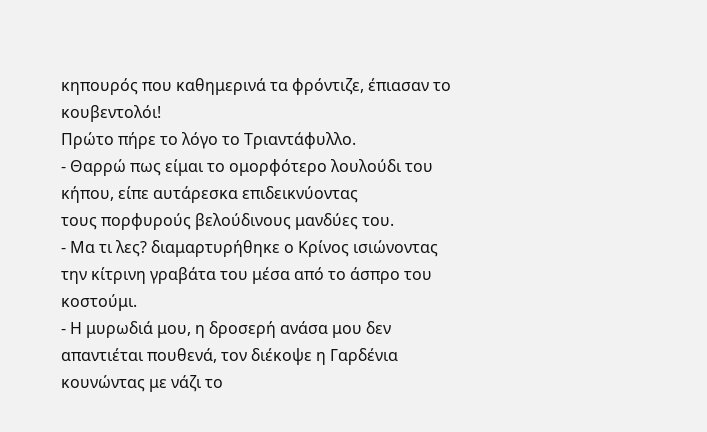κηπουρός που καθημερινά τα φρόντιζε, έπιασαν το κουβεντολόι!
Πρώτο πήρε το λόγο το Τριαντάφυλλο.
- Θαρρώ πως είμαι το ομορφότερο λουλούδι του κήπου, είπε αυτάρεσκα επιδεικνύοντας
τους πορφυρούς βελούδινους μανδύες του.
- Μα τι λες? διαμαρτυρήθηκε ο Κρίνος ισιώνοντας την κίτρινη γραβάτα του μέσα από το άσπρο του κοστούμι.
- Η μυρωδιά μου, η δροσερή ανάσα μου δεν απαντιέται πουθενά, τον διέκοψε η Γαρδένια κουνώντας με νάζι το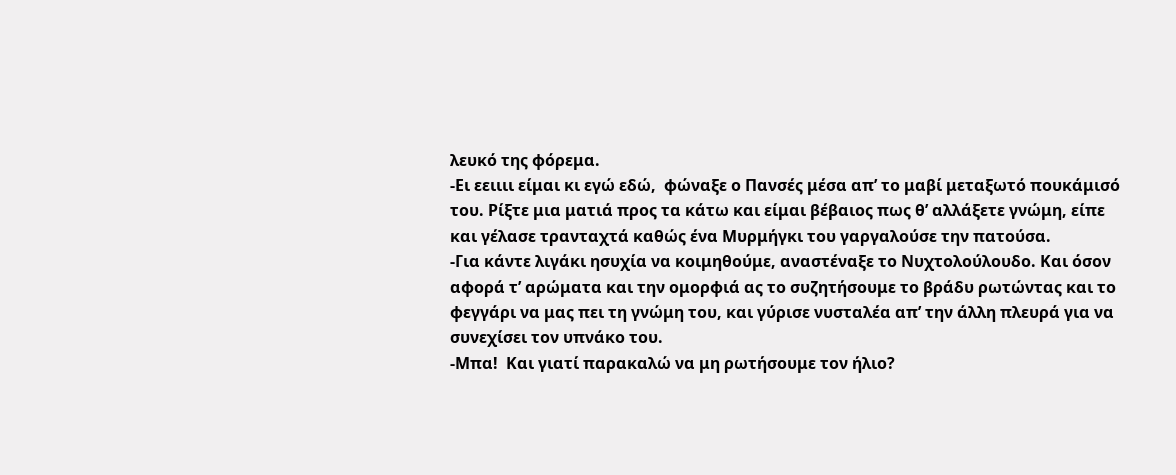λευκό της φόρεμα.
-Ει εειιιι είμαι κι εγώ εδώ,  φώναξε ο Πανσές μέσα απ’ το μαβί μεταξωτό πουκάμισό του. Ρίξτε μια ματιά προς τα κάτω και είμαι βέβαιος πως θ’ αλλάξετε γνώμη, είπε και γέλασε τρανταχτά καθώς ένα Μυρμήγκι του γαργαλούσε την πατούσα.
-Για κάντε λιγάκι ησυχία να κοιμηθούμε, αναστέναξε το Νυχτολούλουδο. Και όσον αφορά τ’ αρώματα και την ομορφιά ας το συζητήσουμε το βράδυ ρωτώντας και το φεγγάρι να μας πει τη γνώμη του, και γύρισε νυσταλέα απ’ την άλλη πλευρά για να συνεχίσει τον υπνάκο του.
-Μπα!  Και γιατί παρακαλώ να μη ρωτήσουμε τον ήλιο?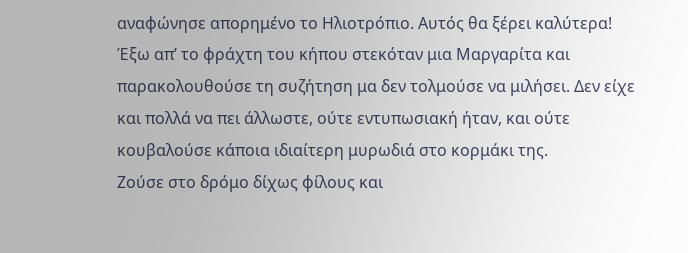αναφώνησε απορημένο το Ηλιοτρόπιο. Αυτός θα ξέρει καλύτερα!
Έξω απ’ το φράχτη του κήπου στεκόταν μια Μαργαρίτα και παρακολουθούσε τη συζήτηση μα δεν τολμούσε να μιλήσει. Δεν είχε και πολλά να πει άλλωστε, ούτε εντυπωσιακή ήταν, και ούτε κουβαλούσε κάποια ιδιαίτερη μυρωδιά στο κορμάκι της.
Ζούσε στο δρόμο δίχως φίλους και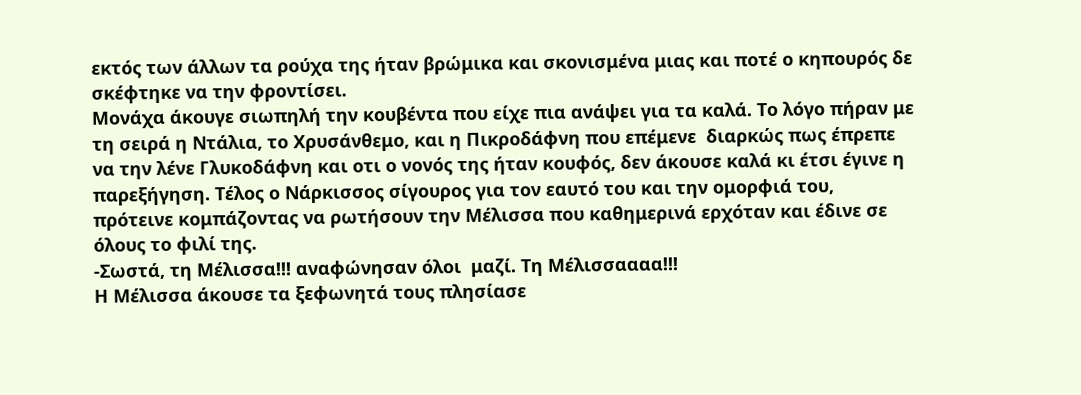εκτός των άλλων τα ρούχα της ήταν βρώμικα και σκονισμένα μιας και ποτέ ο κηπουρός δε σκέφτηκε να την φροντίσει.
Μονάχα άκουγε σιωπηλή την κουβέντα που είχε πια ανάψει για τα καλά. Το λόγο πήραν με τη σειρά η Ντάλια, το Χρυσάνθεμο, και η Πικροδάφνη που επέμενε  διαρκώς πως έπρεπε να την λένε Γλυκοδάφνη και οτι ο νονός της ήταν κουφός, δεν άκουσε καλά κι έτσι έγινε η παρεξήγηση. Τέλος ο Νάρκισσος σίγουρος για τον εαυτό του και την ομορφιά του,  πρότεινε κομπάζοντας να ρωτήσουν την Μέλισσα που καθημερινά ερχόταν και έδινε σε όλους το φιλί της.
-Σωστά, τη Μέλισσα!!! αναφώνησαν όλοι  μαζί. Τη Μέλισσαααα!!!
Η Μέλισσα άκουσε τα ξεφωνητά τους πλησίασε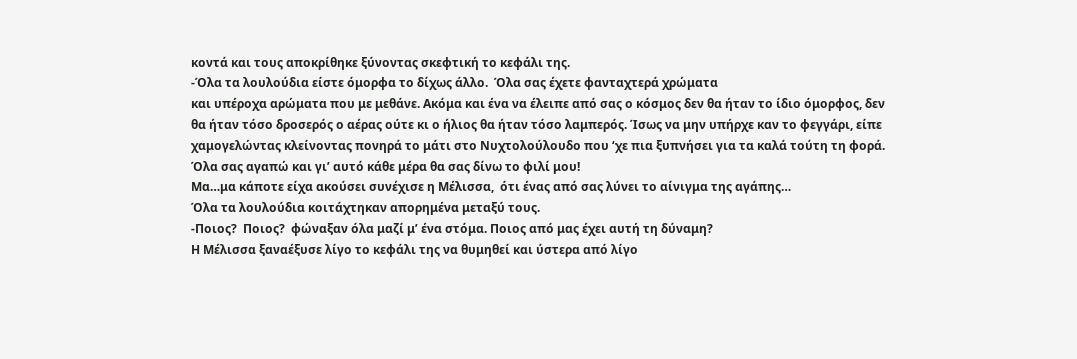κοντά και τους αποκρίθηκε ξύνοντας σκεφτική το κεφάλι της.
-Όλα τα λουλούδια είστε όμορφα το δίχως άλλο.  Όλα σας έχετε φανταχτερά χρώματα
και υπέροχα αρώματα που με μεθάνε. Ακόμα και ένα να έλειπε από σας ο κόσμος δεν θα ήταν το ίδιο όμορφος, δεν θα ήταν τόσο δροσερός ο αέρας ούτε κι ο ήλιος θα ήταν τόσο λαμπερός. Ίσως να μην υπήρχε καν το φεγγάρι, είπε  χαμογελώντας κλείνοντας πονηρά το μάτι στο Νυχτολούλουδο που ‘χε πια ξυπνήσει για τα καλά τούτη τη φορά. Όλα σας αγαπώ και γι’ αυτό κάθε μέρα θα σας δίνω το φιλί μου!
Μα…μα κάποτε είχα ακούσει συνέχισε η Μέλισσα,  ότι ένας από σας λύνει το αίνιγμα της αγάπης…
Όλα τα λουλούδια κοιτάχτηκαν απορημένα μεταξύ τους.
-Ποιος?  Ποιος?  φώναξαν όλα μαζί μ’ ένα στόμα. Ποιος από μας έχει αυτή τη δύναμη?
Η Μέλισσα ξαναέξυσε λίγο το κεφάλι της να θυμηθεί και ύστερα από λίγο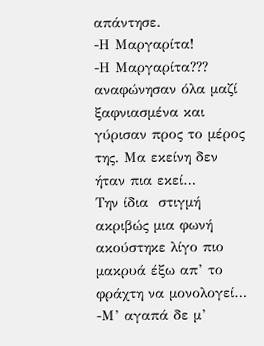απάντησε.
-Η Μαργαρίτα!
-Η Μαργαρίτα???  αναφώνησαν όλα μαζί ξαφνιασμένα και γύρισαν προς το μέρος της. Μα εκείνη δεν ήταν πια εκεί…
Την ίδια  στιγμή ακριβώς μια φωνή ακούστηκε λίγο πιο μακρυά έξω απ’ το φράχτη να μονολογεί…
-Μ’ αγαπά δε μ’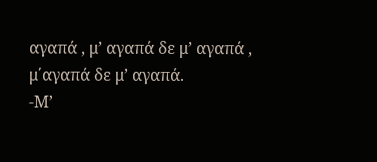αγαπά , μ’ αγαπά δε μ’ αγαπά , μ΄αγαπά δε μ’ αγαπά.
-Μ’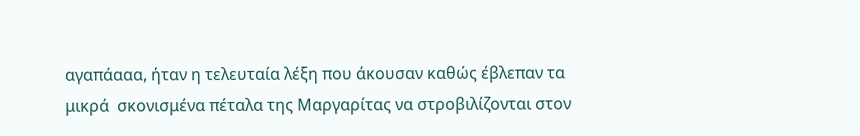αγαπάααα, ήταν η τελευταία λέξη που άκουσαν καθώς έβλεπαν τα μικρά  σκονισμένα πέταλα της Μαργαρίτας να στροβιλίζονται στον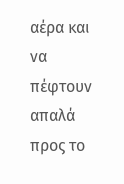αέρα και να πέφτουν  απαλά προς το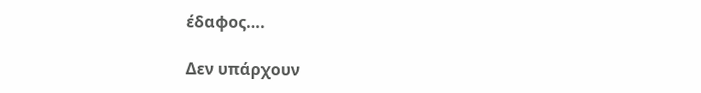έδαφος….

Δεν υπάρχουν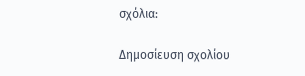σχόλια:

Δημοσίευση σχολίου